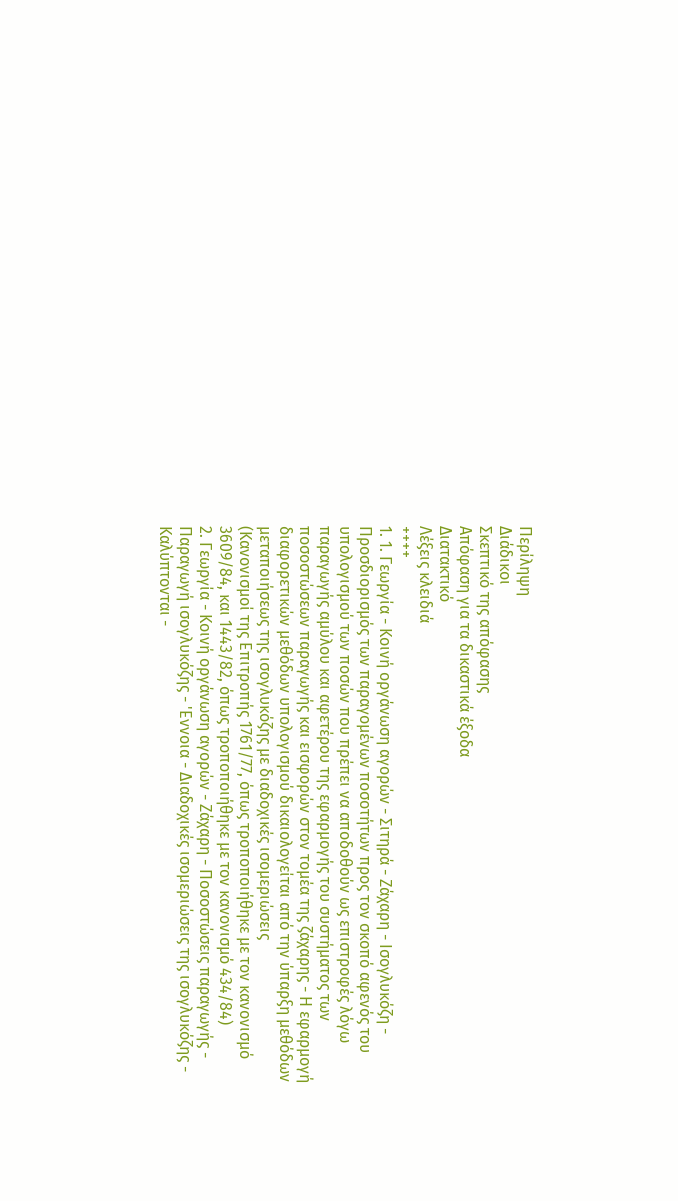Περίληψη
Διάδικοι
Σκεπτικό της απόφασης
Απόφαση για τα δικαστικά έξοδα
Διατακτικό
Λέξεις κλειδιά
++++
1. 1. Γεωργία - Κοινή οργάνωση αγορών - Σιτηρά - Ζάχαρη - Ισογλυκόζη - Προσδιορισμός των παραγομένων ποσοτήτων προς τον σκοπό αφενός του υπολογισμού των ποσών που πρέπει να αποδοθούν ως επιστροφές λόγω παραγωγής αμύλου και αφετέρου της εφαρμογής του συστήματος των ποσοστώσεων παραγωγής και εισφορών στον τομέα της ζάχαρης - Η εφαρμογή διαφορετικών μεθόδων υπολογισμού δικαιολογείται από την ύπαρξη μεθόδων μεταποιήσεως της ισογλυκόζης με διαδοχικές ισομεριώσεις
(Κανονισμοί της Επιτροπής 1761/77, όπως τροποποιήθηκε με τον κανονισμό 3609/84, και 1443/82, όπως τροποποιήθηκε με τον κανονισμό 434/84)
2. Γεωργία - Κοινή οργάνωση αγορών - Ζάχαρη - Ποσοστώσεις παραγωγής - Παραγωγή ισογλυκόζης - 'Εννοια - Διαδοχικές ισομεριώσεις της ισογλυκόζης - Καλύπτονται -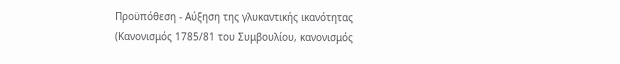Προϋπόθεση - Αύξηση της γλυκαντικής ικανότητας
(Κανονισμός 1785/81 του Συμβουλίου, κανονισμός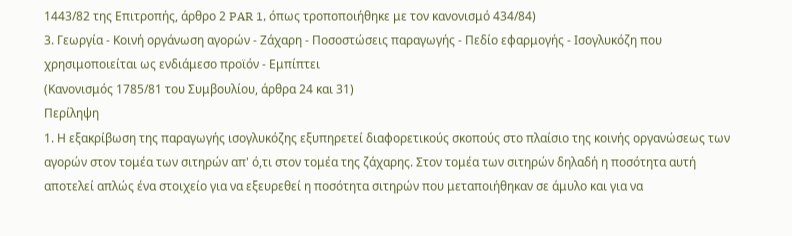1443/82 της Επιτροπής, άρθρο 2 PAR 1, όπως τροποποιήθηκε με τον κανονισμό 434/84)
3. Γεωργία - Κοινή οργάνωση αγορών - Ζάχαρη - Ποσοστώσεις παραγωγής - Πεδίο εφαρμογής - Ισογλυκόζη που χρησιμοποιείται ως ενδιάμεσο προϊόν - Εμπίπτει
(Κανονισμός 1785/81 του Συμβουλίου, άρθρα 24 και 31)
Περίληψη
1. Η εξακρίβωση της παραγωγής ισογλυκόζης εξυπηρετεί διαφορετικούς σκοπούς στο πλαίσιο της κοινής οργανώσεως των αγορών στον τομέα των σιτηρών απ' ό,τι στον τομέα της ζάχαρης. Στον τομέα των σιτηρών δηλαδή η ποσότητα αυτή αποτελεί απλώς ένα στοιχείο για να εξευρεθεί η ποσότητα σιτηρών που μεταποιήθηκαν σε άμυλο και για να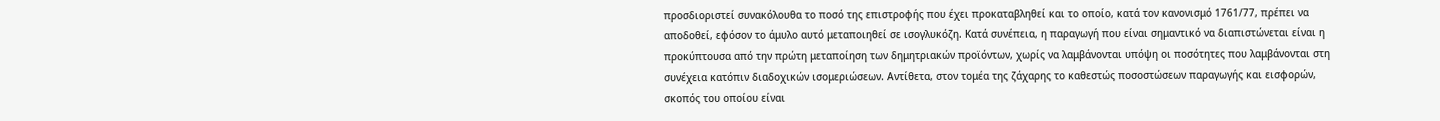προσδιοριστεί συνακόλουθα το ποσό της επιστροφής που έχει προκαταβληθεί και το οποίο, κατά τον κανονισμό 1761/77, πρέπει να αποδοθεί, εφόσον το άμυλο αυτό μεταποιηθεί σε ισογλυκόζη. Κατά συνέπεια, η παραγωγή που είναι σημαντικό να διαπιστώνεται είναι η προκύπτουσα από την πρώτη μεταποίηση των δημητριακών προϊόντων, χωρίς να λαμβάνονται υπόψη οι ποσότητες που λαμβάνονται στη συνέχεια κατόπιν διαδοχικών ισομεριώσεων. Αντίθετα, στον τομέα της ζάχαρης το καθεστώς ποσοστώσεων παραγωγής και εισφορών, σκοπός του οποίου είναι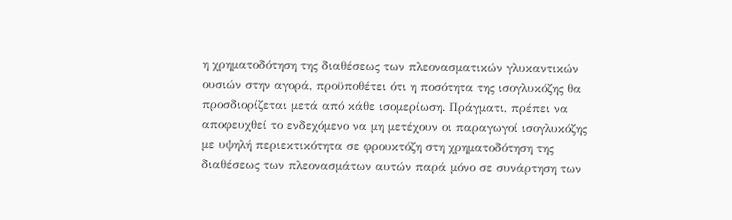η χρηματοδότηση της διαθέσεως των πλεονασματικών γλυκαντικών ουσιών στην αγορά, προϋποθέτει ότι η ποσότητα της ισογλυκόζης θα προσδιορίζεται μετά από κάθε ισομερίωση. Πράγματι, πρέπει να αποφευχθεί το ενδεχόμενο να μη μετέχουν οι παραγωγοί ισογλυκόζης με υψηλή περιεκτικότητα σε φρουκτόζη στη χρηματοδότηση της διαθέσεως των πλεονασμάτων αυτών παρά μόνο σε συνάρτηση των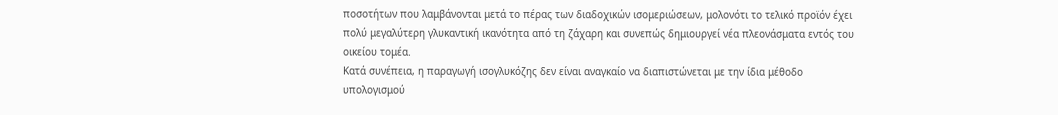ποσοτήτων που λαμβάνονται μετά το πέρας των διαδοχικών ισομεριώσεων, μολονότι το τελικό προϊόν έχει πολύ μεγαλύτερη γλυκαντική ικανότητα από τη ζάχαρη και συνεπώς δημιουργεί νέα πλεονάσματα εντός του οικείου τομέα.
Κατά συνέπεια, η παραγωγή ισογλυκόζης δεν είναι αναγκαίο να διαπιστώνεται με την ίδια μέθοδο υπολογισμού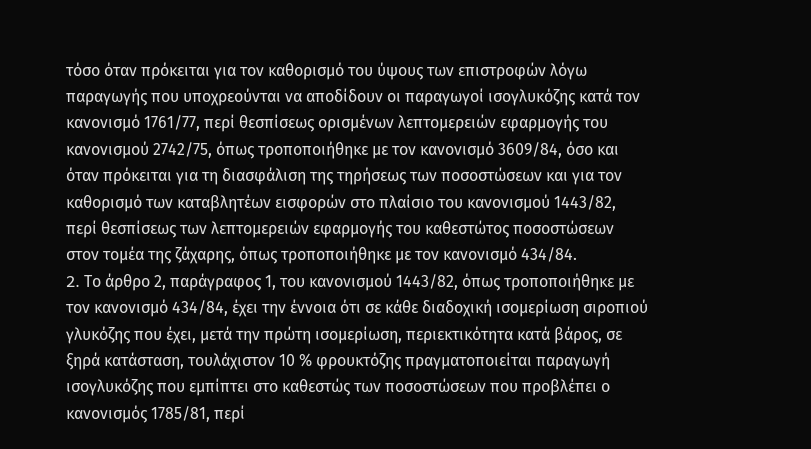τόσο όταν πρόκειται για τον καθορισμό του ύψους των επιστροφών λόγω παραγωγής που υποχρεούνται να αποδίδουν οι παραγωγοί ισογλυκόζης κατά τον κανονισμό 1761/77, περί θεσπίσεως ορισμένων λεπτομερειών εφαρμογής του κανονισμού 2742/75, όπως τροποποιήθηκε με τον κανονισμό 3609/84, όσο και όταν πρόκειται για τη διασφάλιση της τηρήσεως των ποσοστώσεων και για τον καθορισμό των καταβλητέων εισφορών στο πλαίσιο του κανονισμού 1443/82, περί θεσπίσεως των λεπτομερειών εφαρμογής του καθεστώτος ποσοστώσεων στον τομέα της ζάχαρης, όπως τροποποιήθηκε με τον κανονισμό 434/84.
2. Tο άρθρο 2, παράγραφος 1, του κανονισμού 1443/82, όπως τροποποιήθηκε με τον κανονισμό 434/84, έχει την έννοια ότι σε κάθε διαδοχική ισομερίωση σιροπιού γλυκόζης που έχει, μετά την πρώτη ισομερίωση, περιεκτικότητα κατά βάρος, σε ξηρά κατάσταση, τουλάχιστον 10 % φρουκτόζης πραγματοποιείται παραγωγή ισογλυκόζης που εμπίπτει στο καθεστώς των ποσοστώσεων που προβλέπει ο κανονισμός 1785/81, περί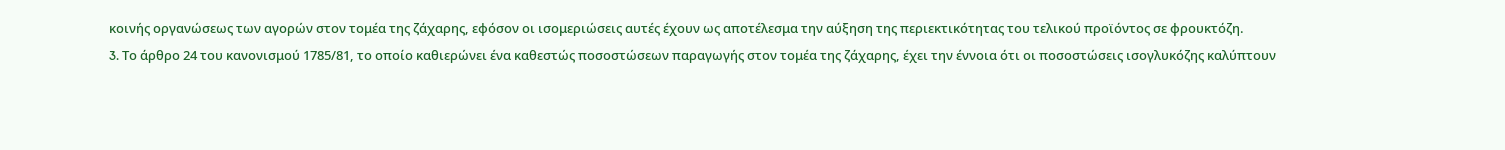κοινής οργανώσεως των αγορών στον τομέα της ζάχαρης, εφόσον οι ισομεριώσεις αυτές έχουν ως αποτέλεσμα την αύξηση της περιεκτικότητας του τελικού προϊόντος σε φρουκτόζη.
3. Tο άρθρο 24 του κανονισμού 1785/81, το οποίο καθιερώνει ένα καθεστώς ποσοστώσεων παραγωγής στον τομέα της ζάχαρης, έχει την έννοια ότι οι ποσοστώσεις ισογλυκόζης καλύπτουν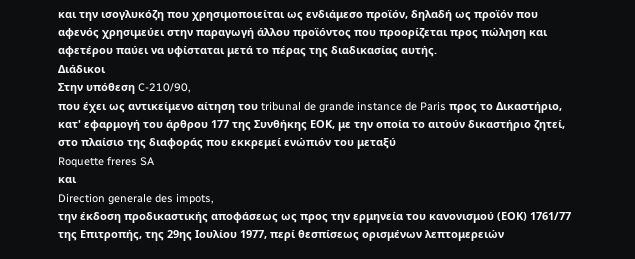και την ισογλυκόζη που χρησιμοποιείται ως ενδιάμεσο προϊόν, δηλαδή ως προϊόν που αφενός χρησιμεύει στην παραγωγή άλλου προϊόντος που προορίζεται προς πώληση και αφετέρου παύει να υφίσταται μετά το πέρας της διαδικασίας αυτής.
Διάδικοι
Στην υπόθεση C-210/90,
που έχει ως αντικείμενο αίτηση του tribunal de grande instance de Paris προς το Δικαστήριο, κατ' εφαρμογή του άρθρου 177 της Συνθήκης ΕΟΚ, με την οποία το αιτούν δικαστήριο ζητεί, στο πλαίσιο της διαφοράς που εκκρεμεί ενώπιόν του μεταξύ
Roquette freres SA
και
Direction generale des impots,
την έκδοση προδικαστικής αποφάσεως ως προς την ερμηνεία του κανονισμού (ΕΟΚ) 1761/77 της Επιτροπής, της 29ης Ιουλίου 1977, περί θεσπίσεως ορισμένων λεπτομερειών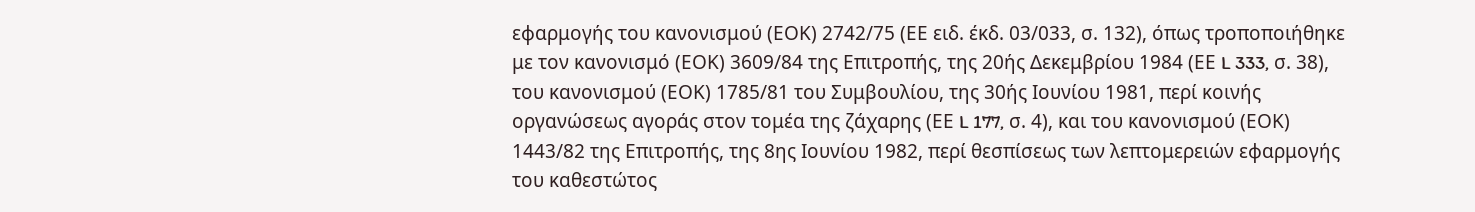εφαρμογής του κανονισμού (ΕΟΚ) 2742/75 (ΕΕ ειδ. έκδ. 03/033, σ. 132), όπως τροποποιήθηκε με τον κανονισμό (ΕΟΚ) 3609/84 της Επιτροπής, της 20ής Δεκεμβρίου 1984 (ΕΕ L 333, σ. 38), του κανονισμού (ΕΟΚ) 1785/81 του Συμβουλίου, της 30ής Ιουνίου 1981, περί κοινής οργανώσεως αγοράς στον τομέα της ζάχαρης (ΕΕ L 177, σ. 4), και του κανονισμού (ΕΟΚ) 1443/82 της Επιτροπής, της 8ης Ιουνίου 1982, περί θεσπίσεως των λεπτομερειών εφαρμογής του καθεστώτος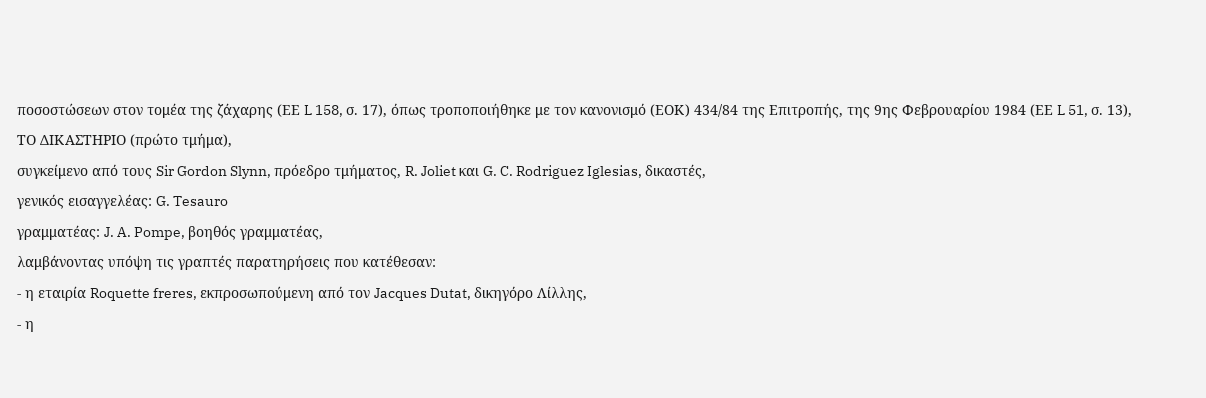ποσοστώσεων στον τομέα της ζάχαρης (ΕΕ L 158, σ. 17), όπως τροποποιήθηκε με τον κανονισμό (ΕΟΚ) 434/84 της Επιτροπής, της 9ης Φεβρουαρίου 1984 (ΕΕ L 51, σ. 13),
ΤΟ ΔΙΚΑΣΤΗΡΙΟ (πρώτο τμήμα),
συγκείμενο από τους Sir Gordon Slynn, πρόεδρο τμήματος, R. Joliet και G. C. Rodriguez Iglesias, δικαστές,
γενικός εισαγγελέας: G. Tesauro
γραμματέας: J. A. Pompe, βοηθός γραμματέας,
λαμβάνοντας υπόψη τις γραπτές παρατηρήσεις που κατέθεσαν:
- η εταιρία Roquette freres, εκπροσωπούμενη από τον Jacques Dutat, δικηγόρο Λίλλης,
- η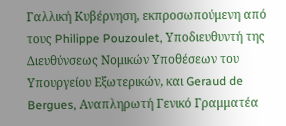Γαλλική Κυβέρνηση, εκπροσωπούμενη από τους Philippe Pouzoulet, Υποδιευθυντή της Διευθύνσεως Νομικών Υποθέσεων του Υπουργείου Εξωτερικών, και Geraud de Bergues, Aναπληρωτή Γενικό Γραμματέα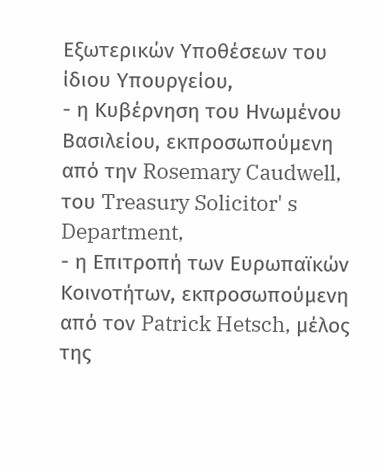Εξωτερικών Υποθέσεων του ίδιου Υπουργείου,
- η Κυβέρνηση του Ηνωμένου Βασιλείου, εκπροσωπούμενη από την Rosemary Caudwell, του Treasury Solicitor' s Department,
- η Επιτροπή των Ευρωπαϊκών Κοινοτήτων, εκπροσωπούμενη από τον Patrick Hetsch, μέλος της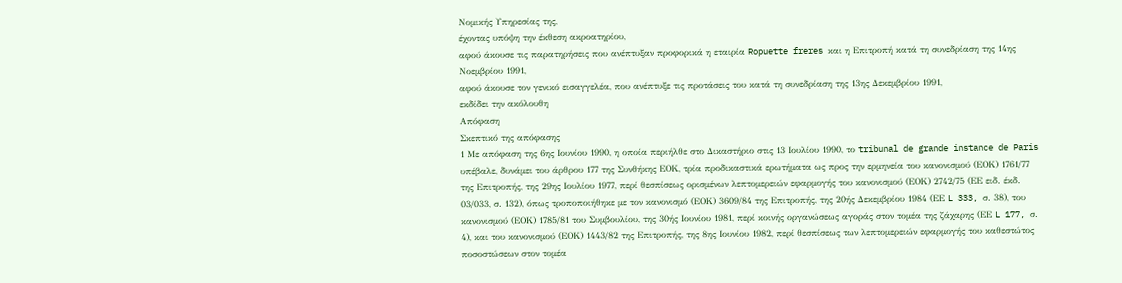Νομικής Υπηρεσίας της,
έχοντας υπόψη την έκθεση ακροατηρίου,
αφού άκουσε τις παρατηρήσεις που ανέπτυξαν προφορικά η εταιρία Ropuette freres και η Επιτροπή κατά τη συνεδρίαση της 14ης Νοεμβρίου 1991,
αφού άκουσε τον γενικό εισαγγελέα, που ανέπτυξε τις προτάσεις του κατά τη συνεδρίαση της 13ης Δεκεμβρίου 1991,
εκδίδει την ακόλουθη
Απόφαση
Σκεπτικό της απόφασης
1 Με απόφαση της 6ης Ιουνίου 1990, η οποία περιήλθε στο Δικαστήριο στις 13 Ιουλίου 1990, το tribunal de grande instance de Paris υπέβαλε, δυνάμει του άρθρου 177 της Συνθήκης ΕΟΚ, τρία προδικαστικά ερωτήματα ως προς την ερμηνεία του κανονισμού (ΕΟΚ) 1761/77 της Επιτροπής, της 29ης Ιουλίου 1977, περί θεσπίσεως ορισμένων λεπτομερειών εφαρμογής του κανονισμού (ΕΟΚ) 2742/75 (ΕΕ ειδ. έκδ. 03/033, σ. 132), όπως τροποποιήθηκε με τον κανονισμό (ΕΟΚ) 3609/84 της Επιτροπής, της 20ής Δεκεμβρίου 1984 (ΕΕ L 333, σ. 38), του κανονισμού (ΕΟΚ) 1785/81 του Συμβουλίου, της 30ής Ιουνίου 1981, περί κοινής οργανώσεως αγοράς στον τομέα της ζάχαρης (ΕΕ L 177, σ. 4), και του κανονισμού (ΕΟΚ) 1443/82 της Επιτροπής, της 8ης Ιουνίου 1982, περί θεσπίσεως των λεπτομερειών εφαρμογής του καθεστώτος ποσοστώσεων στον τομέα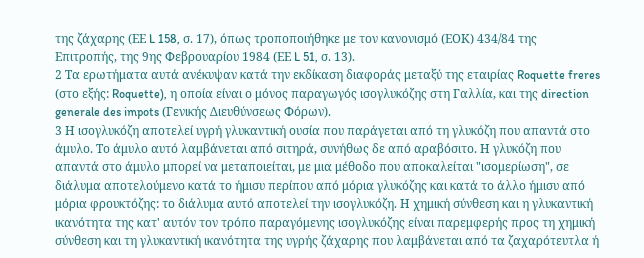της ζάχαρης (ΕΕ L 158, σ. 17), όπως τροποποιήθηκε με τον κανονισμό (ΕΟΚ) 434/84 της Επιτροπής, της 9ης Φεβρουαρίου 1984 (ΕΕ L 51, σ. 13).
2 Τα ερωτήματα αυτά ανέκυψαν κατά την εκδίκαση διαφοράς μεταξύ της εταιρίας Roquette freres (στο εξής: Roquette), η οποία είναι ο μόνος παραγωγός ισογλυκόζης στη Γαλλία, και της direction generale des impots (Γενικής Διευθύνσεως Φόρων).
3 Η ισογλυκόζη αποτελεί υγρή γλυκαντική ουσία που παράγεται από τη γλυκόζη που απαντά στο άμυλο. Το άμυλο αυτό λαμβάνεται από σιτηρά, συνήθως δε από αραβόσιτο. Η γλυκόζη που απαντά στο άμυλο μπορεί να μεταποιείται, με μια μέθοδο που αποκαλείται "ισομερίωση", σε διάλυμα αποτελούμενο κατά το ήμισυ περίπου από μόρια γλυκόζης και κατά το άλλο ήμισυ από μόρια φρουκτόζης: το διάλυμα αυτό αποτελεί την ισογλυκόζη. Η χημική σύνθεση και η γλυκαντική ικανότητα της κατ' αυτόν τον τρόπο παραγόμενης ισογλυκόζης είναι παρεμφερής προς τη χημική σύνθεση και τη γλυκαντική ικανότητα της υγρής ζάχαρης που λαμβάνεται από τα ζαχαρότευτλα ή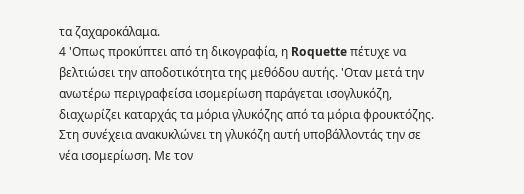τα ζαχαροκάλαμα.
4 'Οπως προκύπτει από τη δικογραφία, η Roquette πέτυχε να βελτιώσει την αποδοτικότητα της μεθόδου αυτής. 'Οταν μετά την ανωτέρω περιγραφείσα ισομερίωση παράγεται ισογλυκόζη, διαχωρίζει καταρχάς τα μόρια γλυκόζης από τα μόρια φρουκτόζης. Στη συνέχεια ανακυκλώνει τη γλυκόζη αυτή υποβάλλοντάς την σε νέα ισομερίωση. Με τον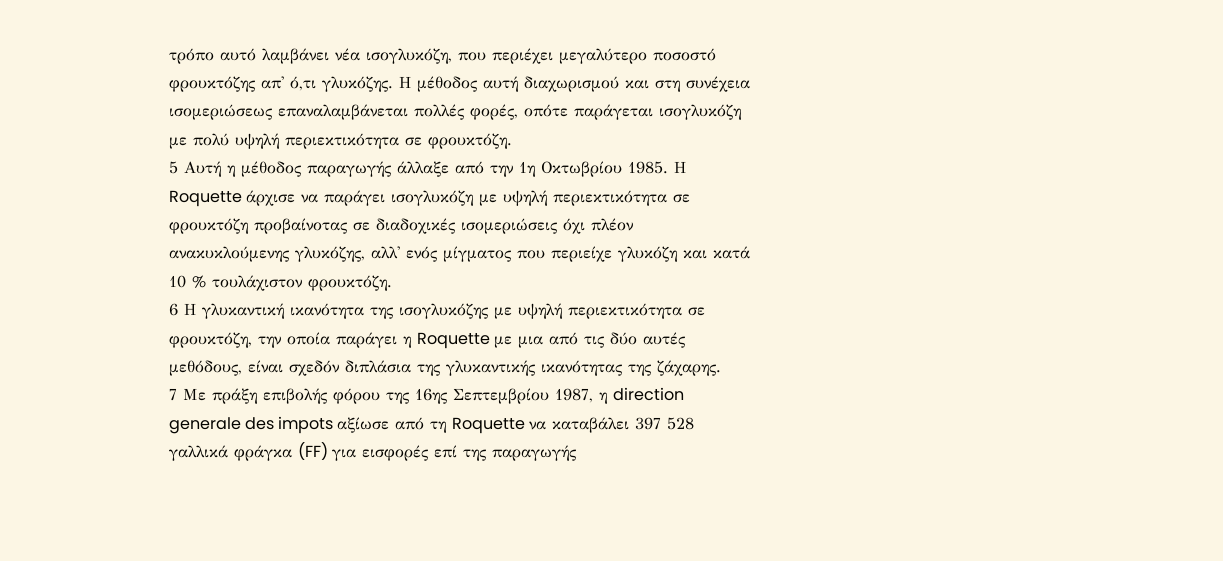τρόπο αυτό λαμβάνει νέα ισογλυκόζη, που περιέχει μεγαλύτερο ποσοστό φρουκτόζης απ' ό,τι γλυκόζης. Η μέθοδος αυτή διαχωρισμού και στη συνέχεια ισομεριώσεως επαναλαμβάνεται πολλές φορές, οπότε παράγεται ισογλυκόζη με πολύ υψηλή περιεκτικότητα σε φρουκτόζη.
5 Αυτή η μέθοδος παραγωγής άλλαξε από την 1η Οκτωβρίου 1985. Η Roquette άρχισε να παράγει ισογλυκόζη με υψηλή περιεκτικότητα σε φρουκτόζη προβαίνοτας σε διαδοχικές ισομεριώσεις όχι πλέον ανακυκλούμενης γλυκόζης, αλλ' ενός μίγματος που περιείχε γλυκόζη και κατά 10 % τουλάχιστον φρουκτόζη.
6 Η γλυκαντική ικανότητα της ισογλυκόζης με υψηλή περιεκτικότητα σε φρουκτόζη, την οποία παράγει η Roquette με μια από τις δύο αυτές μεθόδους, είναι σχεδόν διπλάσια της γλυκαντικής ικανότητας της ζάχαρης.
7 Με πράξη επιβολής φόρου της 16ης Σεπτεμβρίου 1987, η direction generale des impots αξίωσε από τη Roquette να καταβάλει 397 528 γαλλικά φράγκα (FF) για εισφορές επί της παραγωγής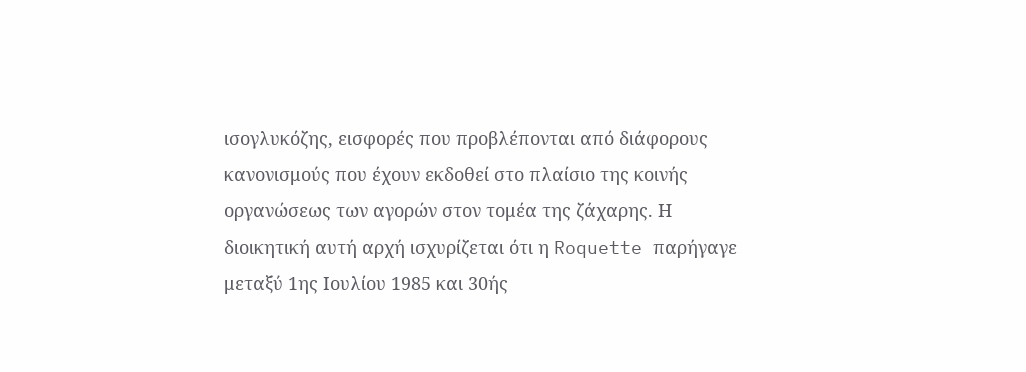ισογλυκόζης, εισφορές που προβλέπονται από διάφορους κανονισμούς που έχουν εκδοθεί στο πλαίσιο της κοινής οργανώσεως των αγορών στον τομέα της ζάχαρης. Η διοικητική αυτή αρχή ισχυρίζεται ότι η Roquette παρήγαγε μεταξύ 1ης Ιουλίου 1985 και 30ής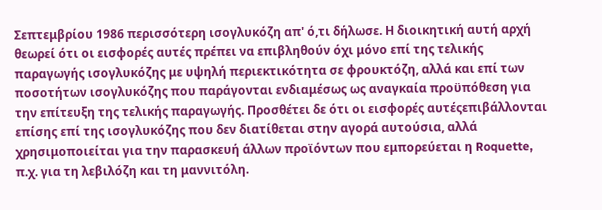Σεπτεμβρίου 1986 περισσότερη ισογλυκόζη απ' ό,τι δήλωσε. Η διοικητική αυτή αρχή θεωρεί ότι οι εισφορές αυτές πρέπει να επιβληθούν όχι μόνο επί της τελικής παραγωγής ισογλυκόζης με υψηλή περιεκτικότητα σε φρουκτόζη, αλλά και επί των ποσοτήτων ισογλυκόζης που παράγονται ενδιαμέσως ως αναγκαία προϋπόθεση για την επίτευξη της τελικής παραγωγής. Προσθέτει δε ότι οι εισφορές αυτέςεπιβάλλονται επίσης επί της ισογλυκόζης που δεν διατίθεται στην αγορά αυτούσια, αλλά χρησιμοποιείται για την παρασκευή άλλων προϊόντων που εμπορεύεται η Roquette, π.χ. για τη λεβιλόζη και τη μαννιτόλη.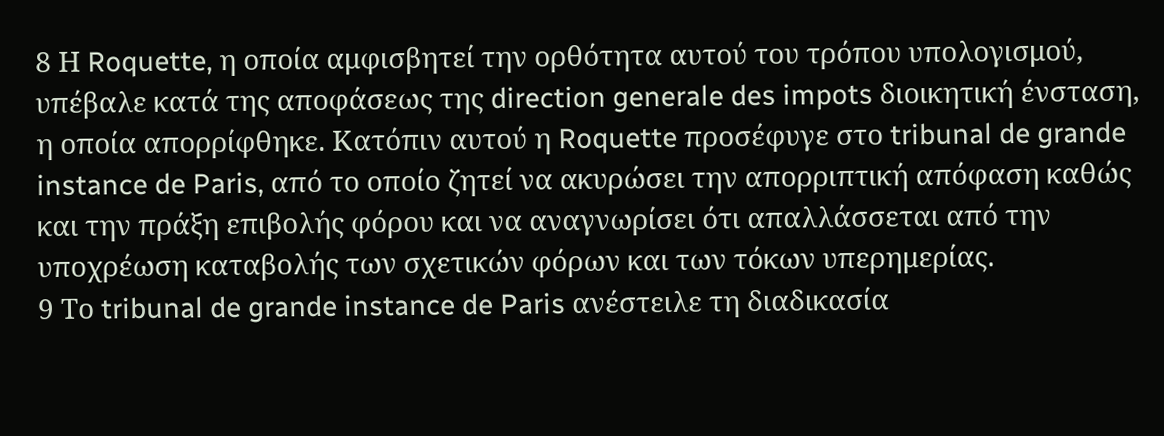8 Η Roquette, η οποία αμφισβητεί την ορθότητα αυτού του τρόπου υπολογισμού, υπέβαλε κατά της αποφάσεως της direction generale des impots διοικητική ένσταση, η οποία απορρίφθηκε. Κατόπιν αυτού η Roquette προσέφυγε στο tribunal de grande instance de Paris, από το οποίο ζητεί να ακυρώσει την απορριπτική απόφαση καθώς και την πράξη επιβολής φόρου και να αναγνωρίσει ότι απαλλάσσεται από την υποχρέωση καταβολής των σχετικών φόρων και των τόκων υπερημερίας.
9 Το tribunal de grande instance de Paris ανέστειλε τη διαδικασία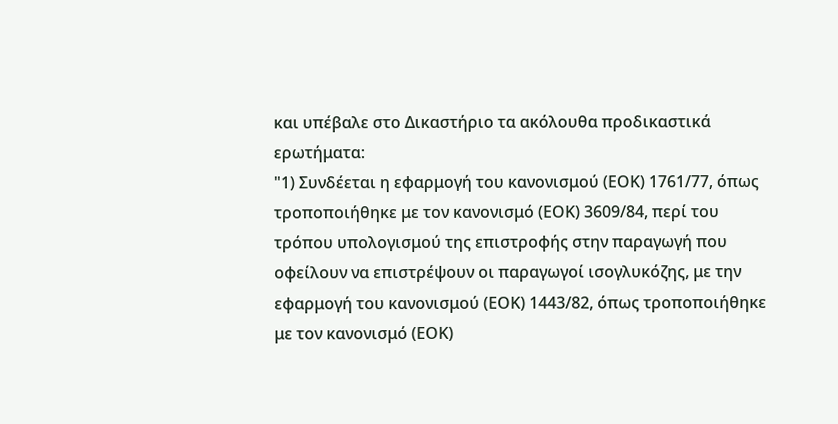και υπέβαλε στο Δικαστήριο τα ακόλουθα προδικαστικά ερωτήματα:
"1) Συνδέεται η εφαρμογή του κανονισμού (ΕΟΚ) 1761/77, όπως τροποποιήθηκε με τον κανονισμό (ΕΟΚ) 3609/84, περί του τρόπου υπολογισμού της επιστροφής στην παραγωγή που οφείλουν να επιστρέψουν οι παραγωγοί ισογλυκόζης, με την εφαρμογή του κανονισμού (ΕΟΚ) 1443/82, όπως τροποποιήθηκε με τον κανονισμό (ΕΟΚ)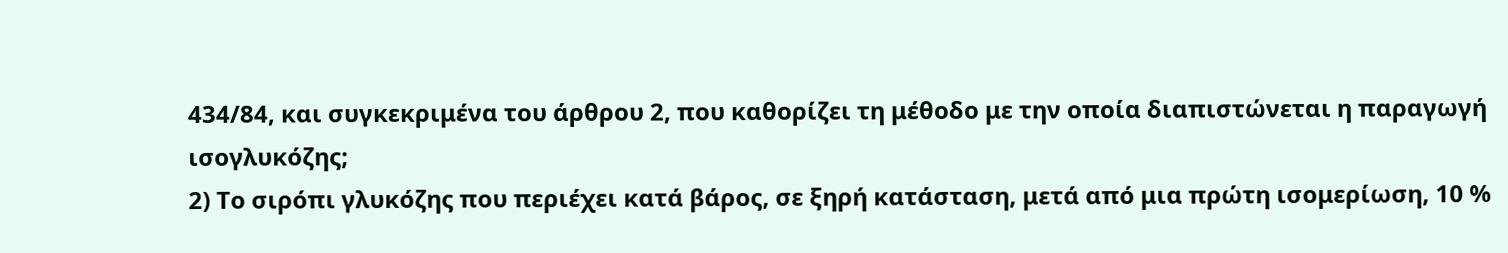434/84, και συγκεκριμένα του άρθρου 2, που καθορίζει τη μέθοδο με την οποία διαπιστώνεται η παραγωγή ισογλυκόζης;
2) Το σιρόπι γλυκόζης που περιέχει κατά βάρος, σε ξηρή κατάσταση, μετά από μια πρώτη ισομερίωση, 10 %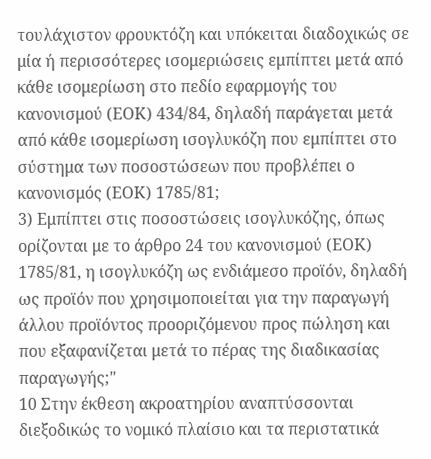τουλάχιστον φρουκτόζη και υπόκειται διαδοχικώς σε μία ή περισσότερες ισομεριώσεις εμπίπτει μετά από κάθε ισομερίωση στο πεδίο εφαρμογής του κανονισμού (ΕΟΚ) 434/84, δηλαδή παράγεται μετά από κάθε ισομερίωση ισογλυκόζη που εμπίπτει στο σύστημα των ποσοστώσεων που προβλέπει ο κανονισμός (ΕΟΚ) 1785/81;
3) Εμπίπτει στις ποσοστώσεις ισογλυκόζης, όπως ορίζονται με το άρθρο 24 του κανονισμού (ΕΟΚ) 1785/81, η ισογλυκόζη ως ενδιάμεσο προϊόν, δηλαδή ως προϊόν που χρησιμοποιείται για την παραγωγή άλλου προϊόντος προοριζόμενου προς πώληση και που εξαφανίζεται μετά το πέρας της διαδικασίας παραγωγής;"
10 Στην έκθεση ακροατηρίου αναπτύσσονται διεξοδικώς το νομικό πλαίσιο και τα περιστατικά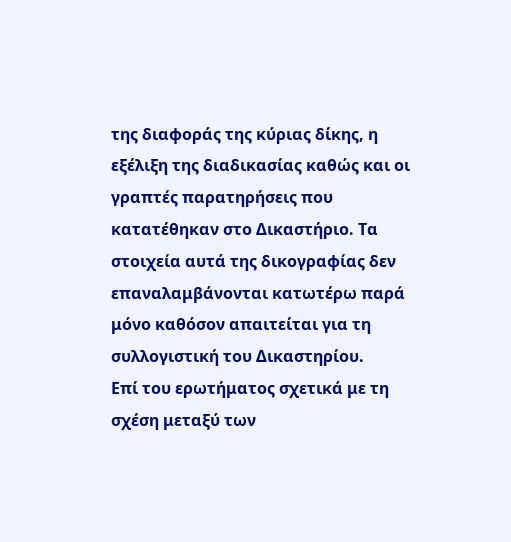της διαφοράς της κύριας δίκης, η εξέλιξη της διαδικασίας καθώς και οι γραπτές παρατηρήσεις που κατατέθηκαν στο Δικαστήριο. Τα στοιχεία αυτά της δικογραφίας δεν επαναλαμβάνονται κατωτέρω παρά μόνο καθόσον απαιτείται για τη συλλογιστική του Δικαστηρίου.
Επί του ερωτήματος σχετικά με τη σχέση μεταξύ των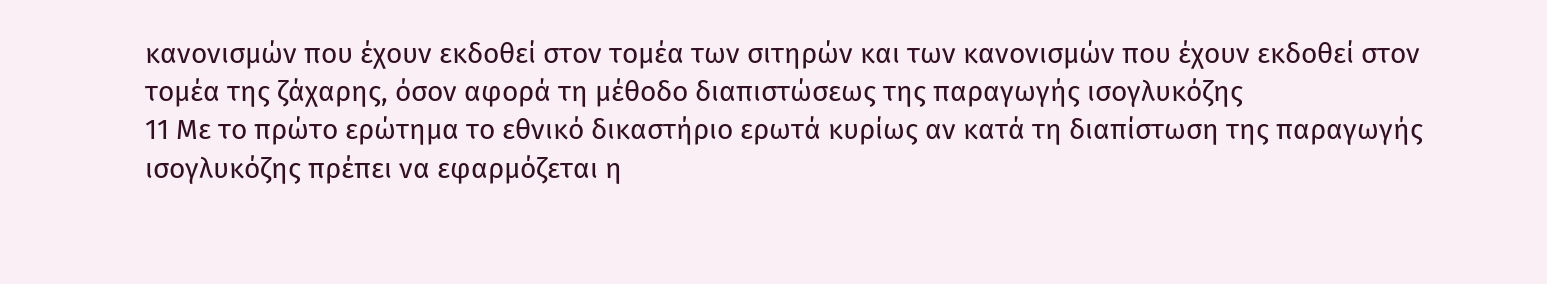κανονισμών που έχουν εκδοθεί στον τομέα των σιτηρών και των κανονισμών που έχουν εκδοθεί στον τομέα της ζάχαρης, όσον αφορά τη μέθοδο διαπιστώσεως της παραγωγής ισογλυκόζης
11 Με το πρώτο ερώτημα το εθνικό δικαστήριο ερωτά κυρίως αν κατά τη διαπίστωση της παραγωγής ισογλυκόζης πρέπει να εφαρμόζεται η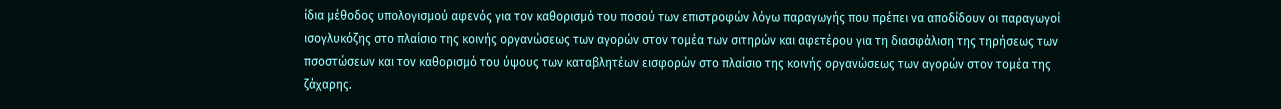ίδια μέθοδος υπολογισμού αφενός για τον καθορισμό του ποσού των επιστροφών λόγω παραγωγής που πρέπει να αποδίδουν οι παραγωγοί ισογλυκόζης στο πλαίσιο της κοινής οργανώσεως των αγορών στον τομέα των σιτηρών και αφετέρου για τη διασφάλιση της τηρήσεως των πσοστώσεων και τον καθορισμό του ύψους των καταβλητέων εισφορών στο πλαίσιο της κοινής οργανώσεως των αγορών στον τομέα της ζάχαρης.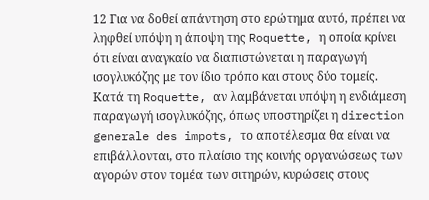12 Για να δοθεί απάντηση στο ερώτημα αυτό, πρέπει να ληφθεί υπόψη η άποψη της Roquette, η οποία κρίνει ότι είναι αναγκαίο να διαπιστώνεται η παραγωγή ισογλυκόζης με τον ίδιο τρόπο και στους δύο τομείς. Κατά τη Roquette, αν λαμβάνεται υπόψη η ενδιάμεση παραγωγή ισογλυκόζης, όπως υποστηρίζει η direction generale des impots, το αποτέλεσμα θα είναι να επιβάλλονται, στο πλαίσιο της κοινής οργανώσεως των αγορών στον τομέα των σιτηρών, κυρώσεις στους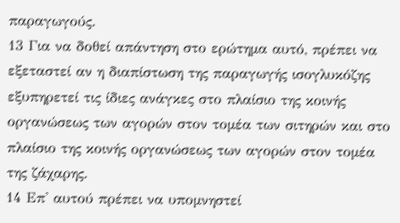παραγωγούς.
13 Για να δοθεί απάντηση στο ερώτημα αυτό, πρέπει να εξεταστεί αν η διαπίστωση της παραγωγής ισογλυκόζης εξυπηρετεί τις ίδιες ανάγκες στο πλαίσιο της κοινής οργανώσεως των αγορών στον τομέα των σιτηρών και στο πλαίσιο της κοινής οργανώσεως των αγορών στον τομέα της ζάχαρης.
14 Επ' αυτού πρέπει να υπομνηστεί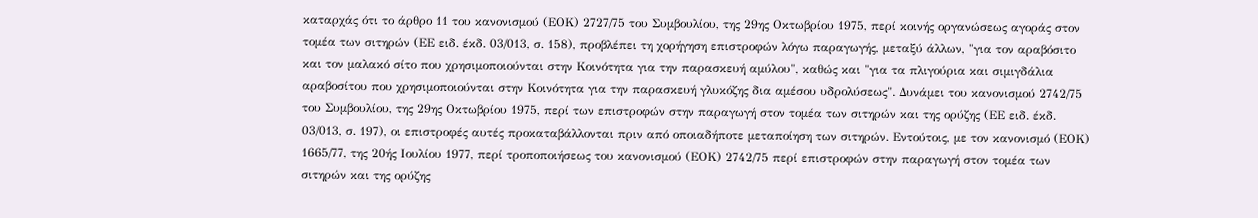καταρχάς ότι το άρθρο 11 του κανονισμού (ΕΟΚ) 2727/75 του Συμβουλίου, της 29ης Οκτωβρίου 1975, περί κοινής οργανώσεως αγοράς στον τομέα των σιτηρών (ΕΕ ειδ. έκδ. 03/013, σ. 158), προβλέπει τη χορήγηση επιστροφών λόγω παραγωγής, μεταξύ άλλων, "για τον αραβόσιτο και τον μαλακό σίτο που χρησιμοποιούνται στην Κοινότητα για την παρασκευή αμύλου", καθώς και "για τα πλιγούρια και σιμιγδάλια αραβοσίτου που χρησιμοποιούνται στην Κοινότητα για την παρασκευή γλυκόζης δια αμέσου υδρολύσεως". Δυνάμει του κανονισμού 2742/75 του Συμβουλίου, της 29ης Οκτωβρίου 1975, περί των επιστροφών στην παραγωγή στον τομέα των σιτηρών και της ορύζης (ΕΕ ειδ. έκδ. 03/013, σ. 197), οι επιστροφές αυτές προκαταβάλλονται πριν από οποιαδήποτε μεταποίηση των σιτηρών. Εντούτοις, με τον κανονισμό (ΕΟΚ) 1665/77, της 20ής Ιουλίου 1977, περί τροποποιήσεως του κανονισμού (ΕΟΚ) 2742/75 περί επιστροφών στην παραγωγή στον τομέα των σιτηρών και της ορύζης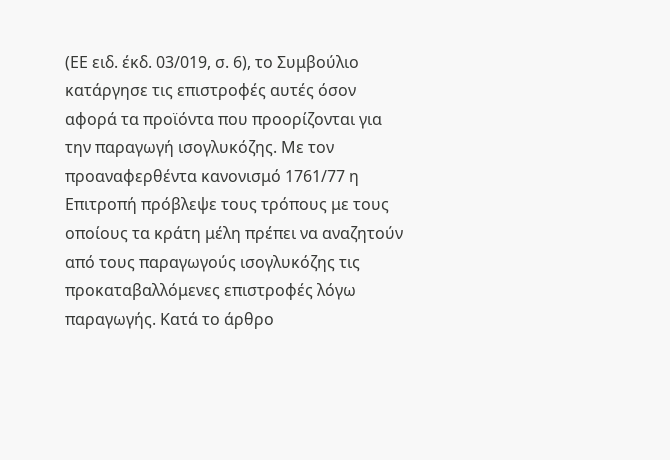(ΕΕ ειδ. έκδ. 03/019, σ. 6), το Συμβούλιο κατάργησε τις επιστροφές αυτές όσον αφορά τα προϊόντα που προορίζονται για την παραγωγή ισογλυκόζης. Με τον προαναφερθέντα κανονισμό 1761/77 η Επιτροπή πρόβλεψε τους τρόπους με τους οποίους τα κράτη μέλη πρέπει να αναζητούν από τους παραγωγούς ισογλυκόζης τις προκαταβαλλόμενες επιστροφές λόγω παραγωγής. Κατά το άρθρο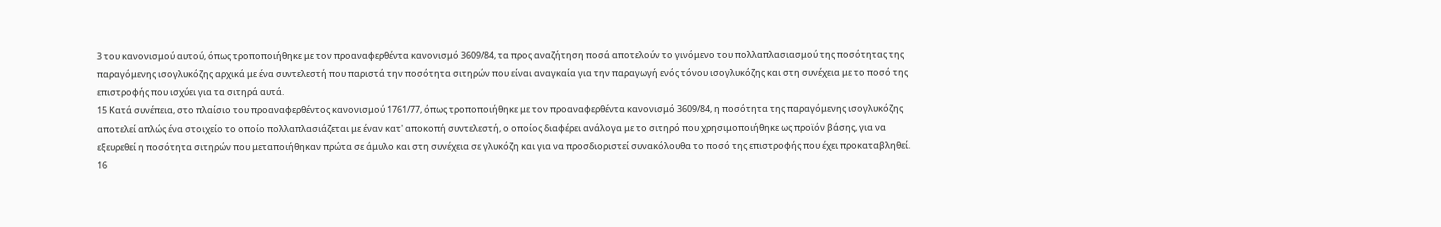3 του κανονισμού αυτού, όπως τροποποιήθηκε με τον προαναφερθέντα κανονισμό 3609/84, τα προς αναζήτηση ποσά αποτελούν το γινόμενο του πολλαπλασιασμού της ποσότητας της παραγόμενης ισογλυκόζης αρχικά με ένα συντελεστή που παριστά την ποσότητα σιτηρών που είναι αναγκαία για την παραγωγή ενός τόνου ισογλυκόζης και στη συνέχεια με το ποσό της επιστροφής που ισχύει για τα σιτηρά αυτά.
15 Κατά συνέπεια, στο πλαίσιο του προαναφερθέντος κανονισμού 1761/77, όπως τροποποιήθηκε με τον προαναφερθέντα κανονισμό 3609/84, η ποσότητα της παραγόμενης ισογλυκόζης αποτελεί απλώς ένα στοιχείο το οποίο πολλαπλασιάζεται με έναν κατ' αποκοπή συντελεστή, ο οποίος διαφέρει ανάλογα με το σιτηρό που χρησιμοποιήθηκε ως προϊόν βάσης, για να εξευρεθεί η ποσότητα σιτηρών που μεταποιήθηκαν πρώτα σε άμυλο και στη συνέχεια σε γλυκόζη και για να προσδιοριστεί συνακόλουθα το ποσό της επιστροφής που έχει προκαταβληθεί.
16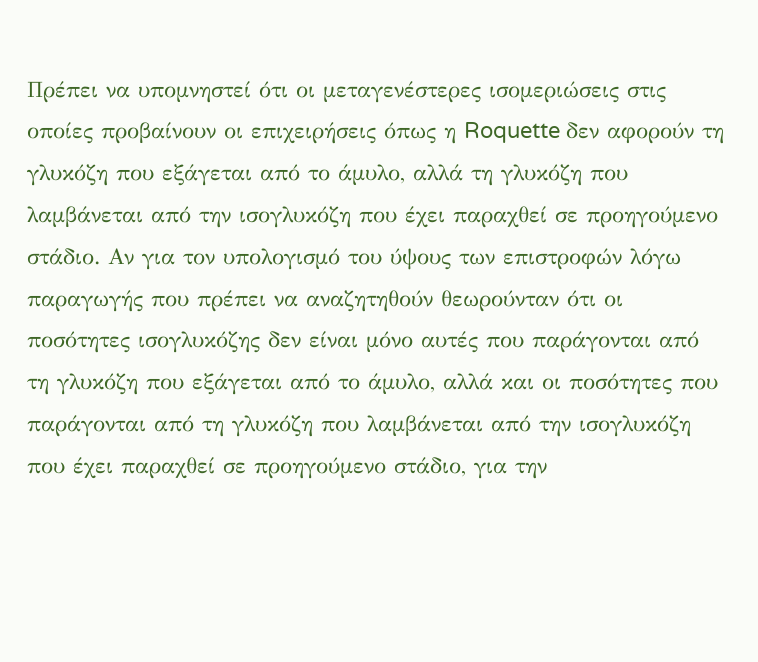Πρέπει να υπομνηστεί ότι οι μεταγενέστερες ισομεριώσεις στις οποίες προβαίνουν οι επιχειρήσεις όπως η Roquette δεν αφορούν τη γλυκόζη που εξάγεται από το άμυλο, αλλά τη γλυκόζη που λαμβάνεται από την ισογλυκόζη που έχει παραχθεί σε προηγούμενο στάδιο. Αν για τον υπολογισμό του ύψους των επιστροφών λόγω παραγωγής που πρέπει να αναζητηθούν θεωρούνταν ότι οι ποσότητες ισογλυκόζης δεν είναι μόνο αυτές που παράγονται από τη γλυκόζη που εξάγεται από το άμυλο, αλλά και οι ποσότητες που παράγονται από τη γλυκόζη που λαμβάνεται από την ισογλυκόζη που έχει παραχθεί σε προηγούμενο στάδιο, για την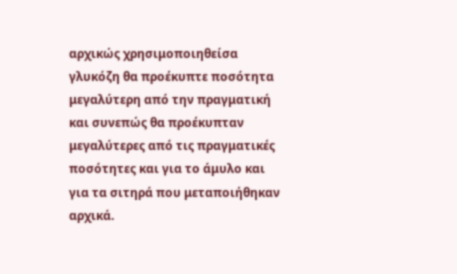αρχικώς χρησιμοποιηθείσα γλυκόζη θα προέκυπτε ποσότητα μεγαλύτερη από την πραγματική και συνεπώς θα προέκυπταν μεγαλύτερες από τις πραγματικές ποσότητες και για το άμυλο και για τα σιτηρά που μεταποιήθηκαν αρχικά.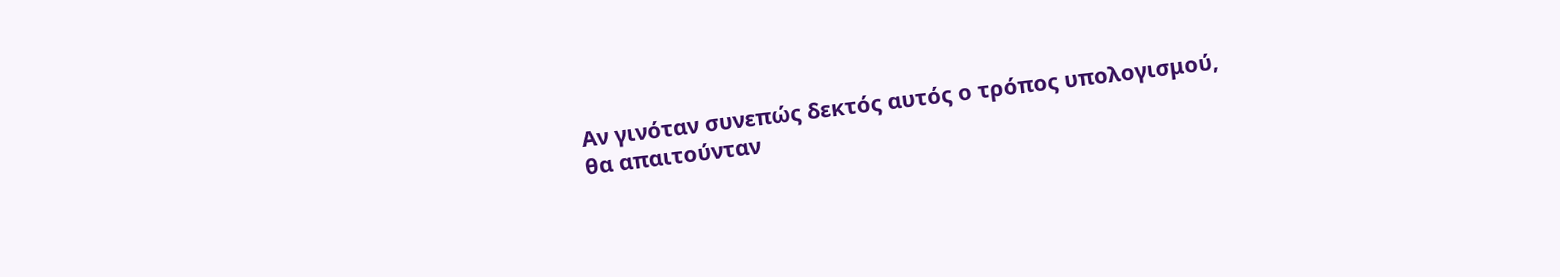Αν γινόταν συνεπώς δεκτός αυτός ο τρόπος υπολογισμού, θα απαιτούνταν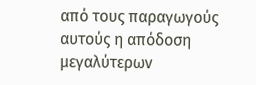από τους παραγωγούς αυτούς η απόδοση μεγαλύτερων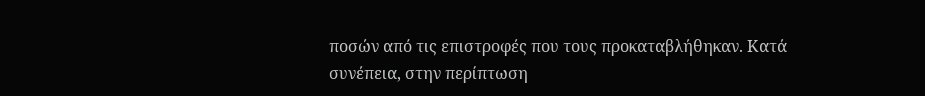ποσών από τις επιστροφές που τους προκαταβλήθηκαν. Κατά συνέπεια, στην περίπτωση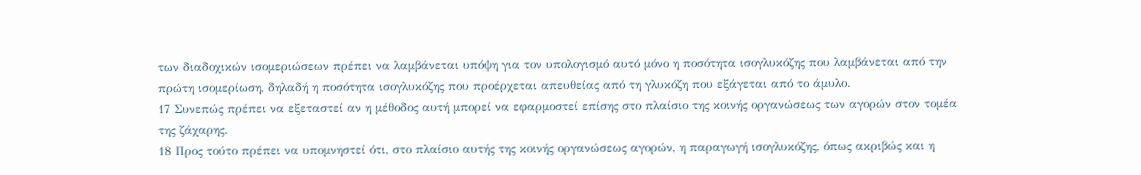των διαδοχικών ισομεριώσεων πρέπει να λαμβάνεται υπόψη για τον υπολογισμό αυτό μόνο η ποσότητα ισογλυκόζης που λαμβάνεται από την πρώτη ισομερίωση, δηλαδή η ποσότητα ισογλυκόζης που προέρχεται απευθείας από τη γλυκόζη που εξάγεται από το άμυλο.
17 Συνεπώς πρέπει να εξεταστεί αν η μέθοδος αυτή μπορεί να εφαρμοστεί επίσης στο πλαίσιο της κοινής οργανώσεως των αγορών στον τομέα της ζάχαρης.
18 Προς τούτο πρέπει να υπομνηστεί ότι, στο πλαίσιο αυτής της κοινής οργανώσεως αγορών, η παραγωγή ισογλυκόζης, όπως ακριβώς και η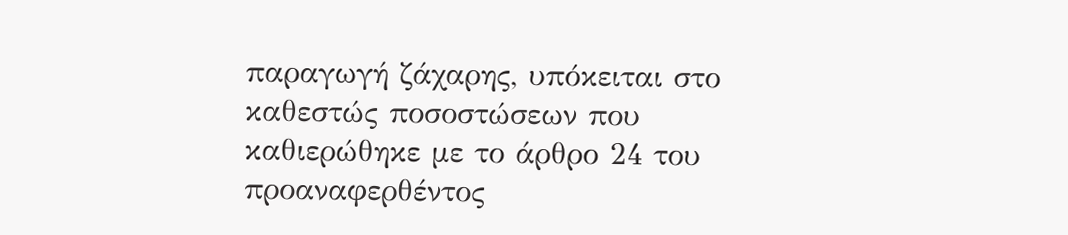παραγωγή ζάχαρης, υπόκειται στο καθεστώς ποσοστώσεων που καθιερώθηκε με το άρθρο 24 του προαναφερθέντος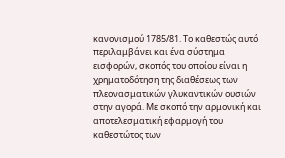κανονισμού 1785/81. Το καθεστώς αυτό περιλαμβάνει και ένα σύστημα εισφορών, σκοπός του οποίου είναι η χρηματοδότηση της διαθέσεως των πλεονασματικών γλυκαντικών ουσιών στην αγορά. Με σκοπό την αρμονική και αποτελεσματική εφαρμογή του καθεστώτος των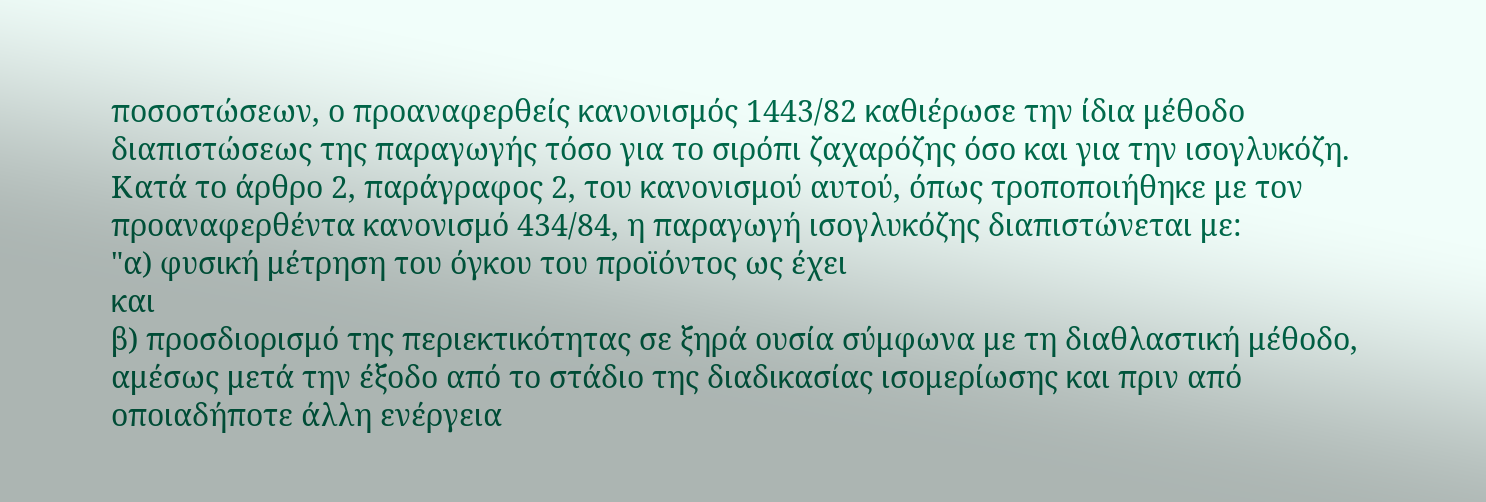ποσοστώσεων, ο προαναφερθείς κανονισμός 1443/82 καθιέρωσε την ίδια μέθοδο διαπιστώσεως της παραγωγής τόσο για το σιρόπι ζαχαρόζης όσο και για την ισογλυκόζη. Κατά το άρθρο 2, παράγραφος 2, του κανονισμού αυτού, όπως τροποποιήθηκε με τον προαναφερθέντα κανονισμό 434/84, η παραγωγή ισογλυκόζης διαπιστώνεται με:
"α) φυσική μέτρηση του όγκου του προϊόντος ως έχει
και
β) προσδιορισμό της περιεκτικότητας σε ξηρά ουσία σύμφωνα με τη διαθλαστική μέθοδο,
αμέσως μετά την έξοδο από το στάδιο της διαδικασίας ισομερίωσης και πριν από οποιαδήποτε άλλη ενέργεια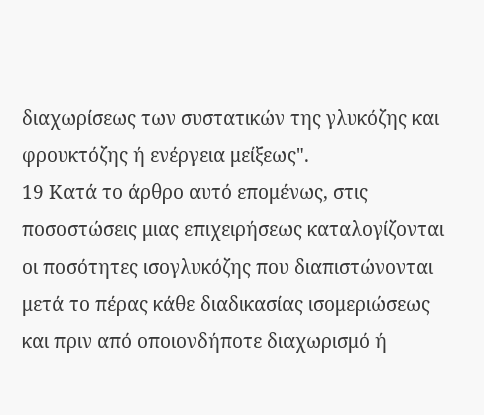διαχωρίσεως των συστατικών της γλυκόζης και φρουκτόζης ή ενέργεια μείξεως".
19 Κατά το άρθρο αυτό επομένως, στις ποσοστώσεις μιας επιχειρήσεως καταλογίζονται οι ποσότητες ισογλυκόζης που διαπιστώνονται μετά το πέρας κάθε διαδικασίας ισομεριώσεως και πριν από οποιονδήποτε διαχωρισμό ή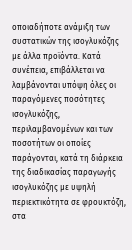οποιαδήποτε ανάμιξη των συστατικών της ισογλυκόζης με άλλα προϊόντα. Κατά συνέπεια, επιβάλλεται να λαμβάνονται υπόψη όλες οι παραγόμενες ποσότητες ισογλυκόζης, περιλαμβανομένων και των ποσοτήτων οι οποίες παράγονται, κατά τη διάρκεια της διαδικασίας παραγωγής ισογλυκόζης με υψηλή περιεκτικότητα σε φρουκτόζη, στα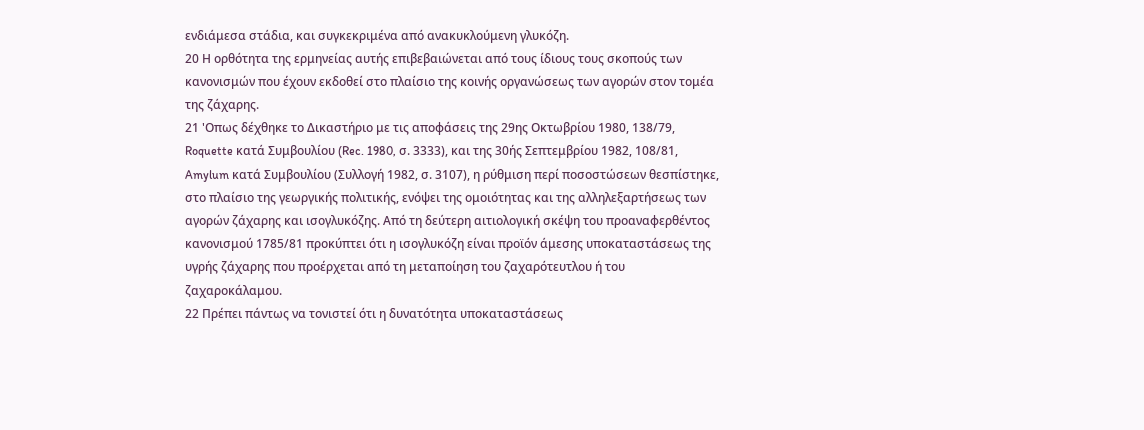ενδιάμεσα στάδια, και συγκεκριμένα από ανακυκλούμενη γλυκόζη.
20 Η ορθότητα της ερμηνείας αυτής επιβεβαιώνεται από τους ίδιους τους σκοπούς των κανονισμών που έχουν εκδοθεί στο πλαίσιο της κοινής οργανώσεως των αγορών στον τομέα της ζάχαρης.
21 'Οπως δέχθηκε το Δικαστήριο με τις αποφάσεις της 29ης Οκτωβρίου 1980, 138/79, Roquette κατά Συμβουλίου (Rec. 1980, σ. 3333), και της 30ής Σεπτεμβρίου 1982, 108/81, Amylum κατά Συμβουλίου (Συλλογή 1982, σ. 3107), η ρύθμιση περί ποσοστώσεων θεσπίστηκε, στο πλαίσιο της γεωργικής πολιτικής, ενόψει της ομοιότητας και της αλληλεξαρτήσεως των αγορών ζάχαρης και ισογλυκόζης. Από τη δεύτερη αιτιολογική σκέψη του προαναφερθέντος κανονισμού 1785/81 προκύπτει ότι η ισογλυκόζη είναι προϊόν άμεσης υποκαταστάσεως της υγρής ζάχαρης που προέρχεται από τη μεταποίηση του ζαχαρότευτλου ή του ζαχαροκάλαμου.
22 Πρέπει πάντως να τονιστεί ότι η δυνατότητα υποκαταστάσεως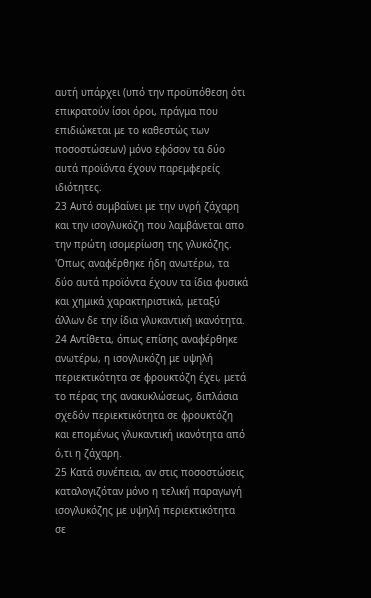αυτή υπάρχει (υπό την προϋπόθεση ότι επικρατούν ίσοι όροι, πράγμα που επιδιώκεται με το καθεστώς των ποσοστώσεων) μόνο εφόσον τα δύο αυτά προϊόντα έχουν παρεμφερείς ιδιότητες.
23 Αυτό συμβαίνει με την υγρή ζάχαρη και την ισογλυκόζη που λαμβάνεται απο την πρώτη ισομερίωση της γλυκόζης. 'Οπως αναφέρθηκε ήδη ανωτέρω, τα δύο αυτά προϊόντα έχουν τα ίδια φυσικά και χημικά χαρακτηριστικά, μεταξύ άλλων δε την ίδια γλυκαντική ικανότητα.
24 Αντίθετα, όπως επίσης αναφέρθηκε ανωτέρω, η ισογλυκόζη με υψηλή περιεκτικότητα σε φρουκτόζη έχει, μετά το πέρας της ανακυκλώσεως, διπλάσια σχεδόν περιεκτικότητα σε φρουκτόζη και επομένως γλυκαντική ικανότητα από ό,τι η ζάχαρη.
25 Κατά συνέπεια, αν στις ποσοστώσεις καταλογιζόταν μόνο η τελική παραγωγή ισογλυκόζης με υψηλή περιεκτικότητα σε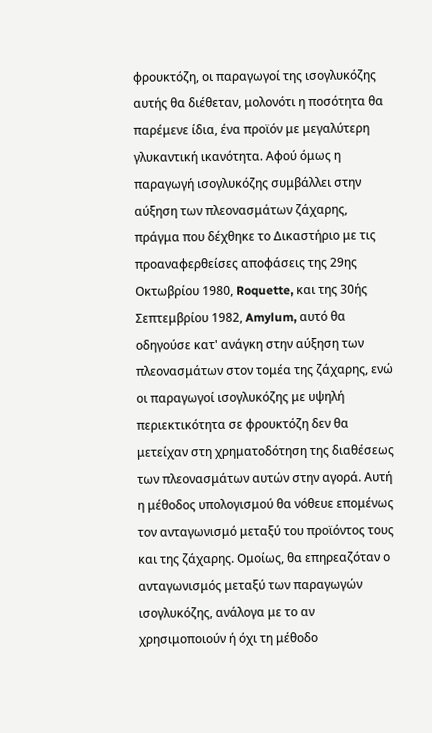φρουκτόζη, οι παραγωγοί της ισογλυκόζης αυτής θα διέθεταν, μολονότι η ποσότητα θα παρέμενε ίδια, ένα προϊόν με μεγαλύτερη γλυκαντική ικανότητα. Αφού όμως η παραγωγή ισογλυκόζης συμβάλλει στην αύξηση των πλεονασμάτων ζάχαρης, πράγμα που δέχθηκε το Δικαστήριο με τις προαναφερθείσες αποφάσεις της 29ης Οκτωβρίου 1980, Roquette, και της 30ής Σεπτεμβρίου 1982, Amylum, αυτό θα οδηγούσε κατ' ανάγκη στην αύξηση των πλεονασμάτων στον τομέα της ζάχαρης, ενώ οι παραγωγοί ισογλυκόζης με υψηλή περιεκτικότητα σε φρουκτόζη δεν θα μετείχαν στη χρηματοδότηση της διαθέσεως των πλεονασμάτων αυτών στην αγορά. Αυτή η μέθοδος υπολογισμού θα νόθευε επομένως τον ανταγωνισμό μεταξύ του προϊόντος τους και της ζάχαρης. Ομοίως, θα επηρεαζόταν ο ανταγωνισμός μεταξύ των παραγωγών ισογλυκόζης, ανάλογα με το αν χρησιμοποιούν ή όχι τη μέθοδο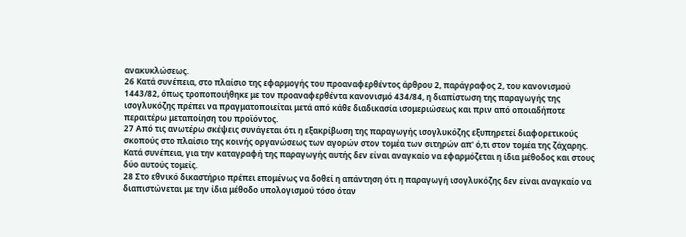ανακυκλώσεως.
26 Κατά συνέπεια, στο πλαίσιο της εφαρμογής του προαναφερθέντος άρθρου 2, παράγραφος 2, του κανονισμού 1443/82, όπως τροποποιήθηκε με τον προαναφερθέντα κανονισμό 434/84, η διαπίστωση της παραγωγής της ισογλυκόζης πρέπει να πραγματοποιείται μετά από κάθε διαδικασία ισομεριώσεως και πριν από οποιαδήποτε περαιτέρω μεταποίηση του προϊόντος.
27 Από τις ανωτέρω σκέψεις συνάγεται ότι η εξακρίβωση της παραγωγής ισογλυκόζης εξυπηρετεί διαφορετικούς σκοπούς στο πλαίσιο της κοινής οργανώσεως των αγορών στον τομέα των σιτηρών απ' ό,τι στον τομέα της ζάχαρης. Κατά συνέπεια, για την καταγραφή της παραγωγής αυτής δεν είναι αναγκαίο να εφαρμόζεται η ίδια μέθοδος και στους δύο αυτούς τομείς.
28 Στο εθνικό δικαστήριο πρέπει επομένως να δοθεί η απάντηση ότι η παραγωγή ισογλυκόζης δεν είναι αναγκαίο να διαπιστώνεται με την ίδια μέθοδο υπολογισμού τόσο όταν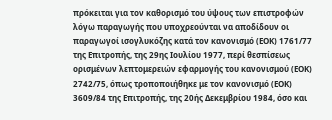πρόκειται για τον καθορισμό του ύψους των επιστροφών λόγω παραγωγής που υποχρεούνται να αποδίδουν οι παραγωγοί ισογλυκόζης κατά τον κανονισμό (ΕΟΚ) 1761/77 της Επιτροπής, της 29ης Ιουλίου 1977, περί θεσπίσεως ορισμένων λεπτομερειών εφαρμογής του κανονισμού (ΕΟΚ) 2742/75, όπως τροποποιήθηκε με τον κανονισμό (ΕΟΚ) 3609/84 της Επιτροπής, της 20ής Δεκεμβρίου 1984, όσο και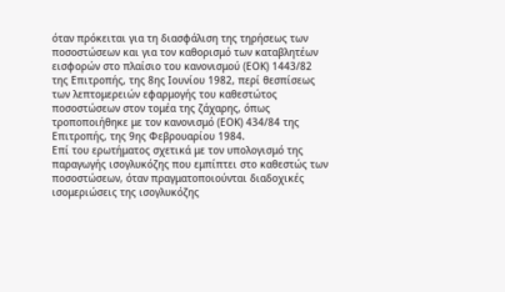όταν πρόκειται για τη διασφάλιση της τηρήσεως των ποσοστώσεων και για τον καθορισμό των καταβλητέων εισφορών στο πλαίσιο του κανονισμού (ΕΟΚ) 1443/82 της Επιτροπής, της 8ης Ιουνίου 1982, περί θεσπίσεως των λεπτομερειών εφαρμογής του καθεστώτος ποσοστώσεων στον τομέα της ζάχαρης, όπως τροποποιήθηκε με τον κανονισμό (ΕΟΚ) 434/84 της Επιτροπής, της 9ης Φεβρουαρίου 1984.
Επί του ερωτήματος σχετικά με τον υπολογισμό της παραγωγής ισογλυκόζης που εμπίπτει στο καθεστώς των ποσοστώσεων, όταν πραγματοποιούνται διαδοχικές ισομεριώσεις της ισογλυκόζης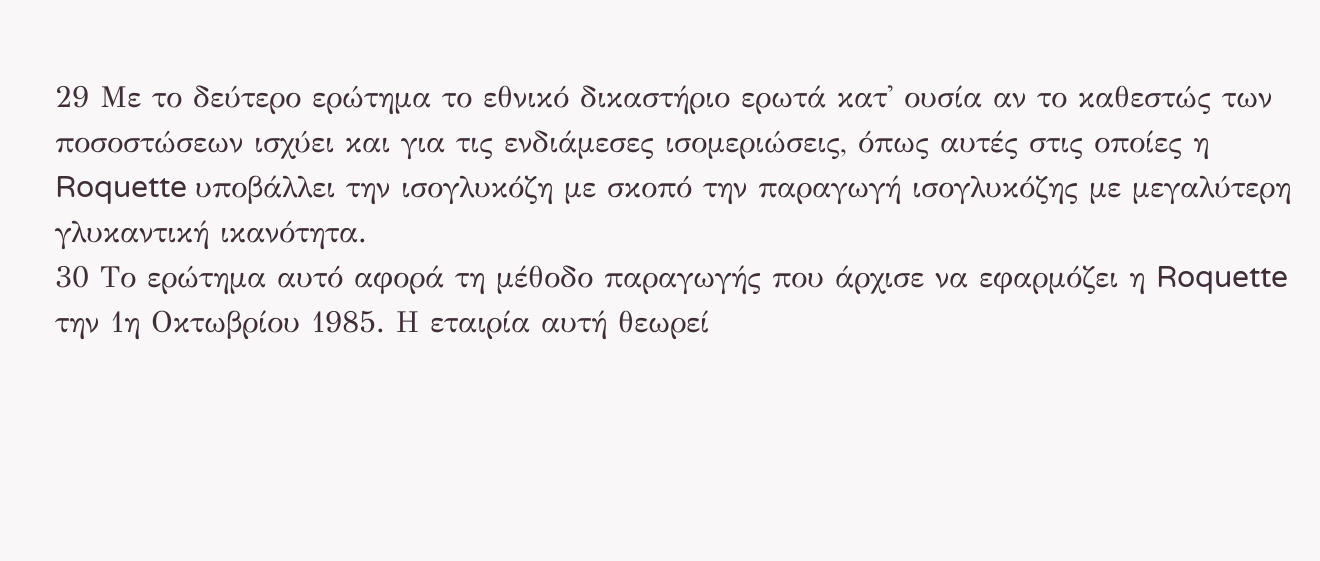29 Με το δεύτερο ερώτημα το εθνικό δικαστήριο ερωτά κατ' ουσία αν το καθεστώς των ποσοστώσεων ισχύει και για τις ενδιάμεσες ισομεριώσεις, όπως αυτές στις οποίες η Roquette υποβάλλει την ισογλυκόζη με σκοπό την παραγωγή ισογλυκόζης με μεγαλύτερη γλυκαντική ικανότητα.
30 Το ερώτημα αυτό αφορά τη μέθοδο παραγωγής που άρχισε να εφαρμόζει η Roquette την 1η Οκτωβρίου 1985. Η εταιρία αυτή θεωρεί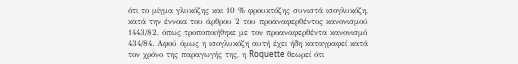ότι το μίγμα γλυκόζης και 10 % φρουκτόζης συνιστά ισογλυκόζη, κατά την έννοια του άρθρου 2 του προαναφερθέντος κανονισμού 1443/82, όπως τροποποιήθηκε με τον προαναφερθέντα κανονισμό 434/84. Αφού όμως η ισογλυκόζη αυτή έχει ήδη καταγραφεί κατά τον χρόνο της παραγωγής της, η Roquette θεωρεί ότι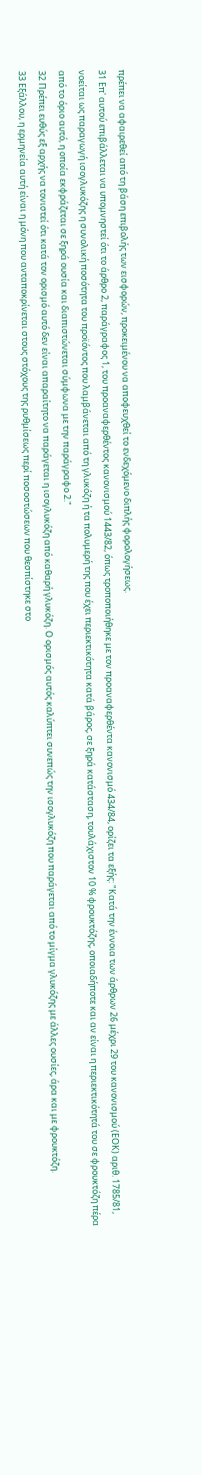πρέπει να αφαιρεθεί από τη βάση επιβολής των εισφορών, προκειμένου να αποφευχθεί το ενδεχόμενο διπλής φορολογήσεως.
31 Επ' αυτού επιβάλλεται να υπομνηστεί ότι το άρθρο 2, παράγραφος 1, του προαναφερθέντος κανονισμού 1443/82, όπως τροποποιήθηκε με τον προαναφερθέντα κανονισμό 434/84, ορίζει τα εξής: "Κατά την έννοια των άρθρων 26 μέχρι 29 του κανονισμού (ΕΟΚ) αριθ. 1785/81, νοείται ως παραγωγή ισογλυκόζης η συνολική ποσότητα του προϊόντος που λαμβάνεται από τη γλυκόζη ή τα πολυμερή της που έχει περιεκτικότητα κατά βάρος, σε ξηρά κατάσταση, τουλάχιστον 10 % φρουκτόζης, οποιαδήποτε και αν είναι η περιεκτικότητά του σε φρουκτόζη πέρα από το όριο αυτό, η οποία εκφράζεται σε ξηρά ουσία και διαπιστώνεται σύμφωνα με την παράγραφο 2."
32 Πρέπει ευθύς εξ αρχής να τονιστεί ότι κατά τον ορισμό αυτό δεν είναι απαραίτητο να παράγεται η ισογλυκόζη από καθαρή γλυκόζη. Ο ορισμός αυτός καλύπτει συνεπώς την ισογλυκόζη που παράγεται από το μίγμα γλυκόζης με άλλες ουσίες, άρα και με φρουκτόζη.
33 Εξάλλου, η ερμηνεία αυτή είναι η μόνη που ανταποκρίνεται στους στόχους της ρυθμίσεως περί ποσοστώσεων που θεσπίστηκε στο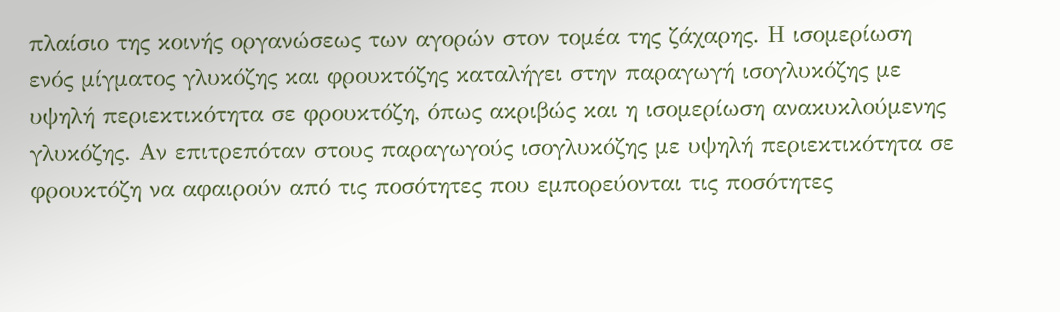πλαίσιο της κοινής οργανώσεως των αγορών στον τομέα της ζάχαρης. Η ισομερίωση ενός μίγματος γλυκόζης και φρουκτόζης καταλήγει στην παραγωγή ισογλυκόζης με υψηλή περιεκτικότητα σε φρουκτόζη, όπως ακριβώς και η ισομερίωση ανακυκλούμενης γλυκόζης. Αν επιτρεπόταν στους παραγωγούς ισογλυκόζης με υψηλή περιεκτικότητα σε φρουκτόζη να αφαιρούν από τις ποσότητες που εμπορεύονται τις ποσότητες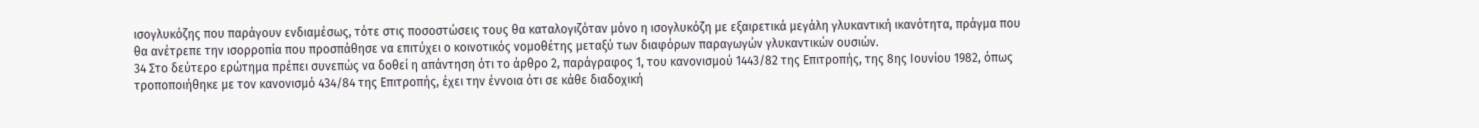ισογλυκόζης που παράγουν ενδιαμέσως, τότε στις ποσοστώσεις τους θα καταλογιζόταν μόνο η ισογλυκόζη με εξαιρετικά μεγάλη γλυκαντική ικανότητα, πράγμα που θα ανέτρεπε την ισορροπία που προσπάθησε να επιτύχει ο κοινοτικός νομοθέτης μεταξύ των διαφόρων παραγωγών γλυκαντικών ουσιών.
34 Στο δεύτερο ερώτημα πρέπει συνεπώς να δοθεί η απάντηση ότι το άρθρο 2, παράγραφος 1, του κανονισμού 1443/82 της Επιτροπής, της 8ης Ιουνίου 1982, όπως τροποποιήθηκε με τον κανονισμό 434/84 της Επιτροπής, έχει την έννοια ότι σε κάθε διαδοχική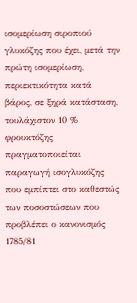ισομερίωση σιροπιού γλυκόζης που έχει, μετά την πρώτη ισομερίωση, περιεκτικότητα κατά βάρος, σε ξηρά κατάσταση, τουλάχιστον 10 % φρουκτόζης πραγματοποιείται παραγωγή ισογλυκόζης που εμπίπτει στο καθεστώς των ποσοστώσεων που προβλέπει ο κανονισμός 1785/81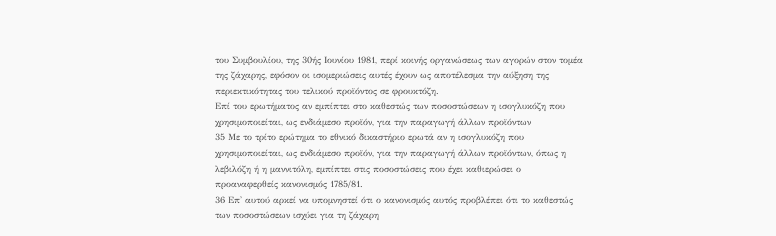του Συμβουλίου, της 30ής Ιουνίου 1981, περί κοινής οργανώσεως των αγορών στον τομέα της ζάχαρης, εφόσον οι ισομεριώσεις αυτές έχουν ως αποτέλεσμα την αύξηση της περιεκτικότητας του τελικού προϊόντος σε φρουκτόζη.
Επί του ερωτήματος αν εμπίπτει στο καθεστώς των ποσοστώσεων η ισογλυκόζη που χρησιμοποιείται, ως ενδιάμεσο προϊόν, για την παραγωγή άλλων προϊόντων
35 Με το τρίτο ερώτημα το εθνικό δικαστήριο ερωτά αν η ισογλυκόζη που χρησιμοποιείται, ως ενδιάμεσο προϊόν, για την παραγωγή άλλων προϊόντων, όπως η λεβιλόζη ή η μαννιτόλη, εμπίπτει στις ποσοστώσεις που έχει καθιερώσει ο προαναφερθείς κανονισμός 1785/81.
36 Επ' αυτού αρκεί να υπομνηστεί ότι ο κανονισμός αυτός προβλέπει ότι το καθεστώς των ποσοστώσεων ισχύει για τη ζάχαρη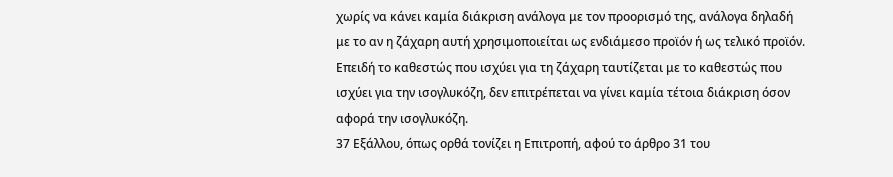χωρίς να κάνει καμία διάκριση ανάλογα με τον προορισμό της, ανάλογα δηλαδή με το αν η ζάχαρη αυτή χρησιμοποιείται ως ενδιάμεσο προϊόν ή ως τελικό προϊόν. Επειδή το καθεστώς που ισχύει για τη ζάχαρη ταυτίζεται με το καθεστώς που ισχύει για την ισογλυκόζη, δεν επιτρέπεται να γίνει καμία τέτοια διάκριση όσον αφορά την ισογλυκόζη.
37 Εξάλλου, όπως ορθά τονίζει η Επιτροπή, αφού το άρθρο 31 του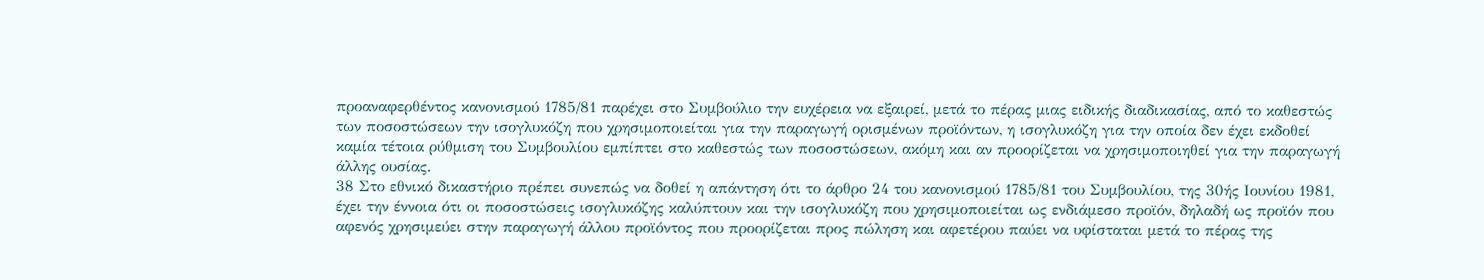προαναφερθέντος κανονισμού 1785/81 παρέχει στο Συμβούλιο την ευχέρεια να εξαιρεί, μετά το πέρας μιας ειδικής διαδικασίας, από το καθεστώς των ποσοστώσεων την ισογλυκόζη που χρησιμοποιείται για την παραγωγή ορισμένων προϊόντων, η ισογλυκόζη για την οποία δεν έχει εκδοθεί καμία τέτοια ρύθμιση του Συμβουλίου εμπίπτει στο καθεστώς των ποσοστώσεων, ακόμη και αν προορίζεται να χρησιμοποιηθεί για την παραγωγή άλλης ουσίας.
38 Στο εθνικό δικαστήριο πρέπει συνεπώς να δοθεί η απάντηση ότι το άρθρο 24 του κανονισμού 1785/81 του Συμβουλίου, της 30ής Ιουνίου 1981, έχει την έννοια ότι οι ποσοστώσεις ισογλυκόζης καλύπτουν και την ισογλυκόζη που χρησιμοποιείται ως ενδιάμεσο προϊόν, δηλαδή ως προϊόν που αφενός χρησιμεύει στην παραγωγή άλλου προϊόντος που προορίζεται προς πώληση και αφετέρου παύει να υφίσταται μετά το πέρας της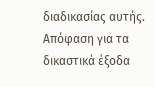διαδικασίας αυτής.
Απόφαση για τα δικαστικά έξοδα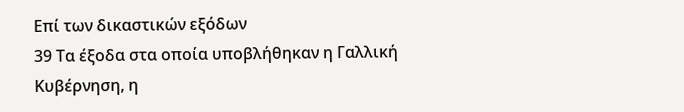Επί των δικαστικών εξόδων
39 Τα έξοδα στα οποία υποβλήθηκαν η Γαλλική Κυβέρνηση, η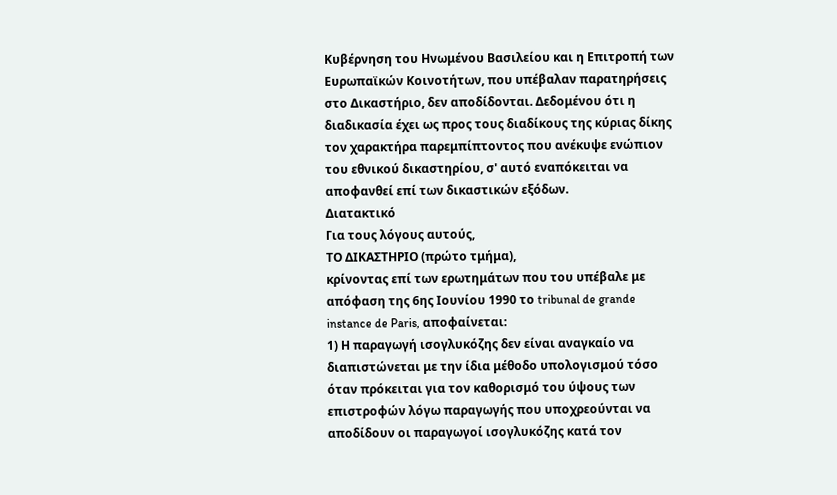Κυβέρνηση του Ηνωμένου Βασιλείου και η Επιτροπή των Ευρωπαϊκών Κοινοτήτων, που υπέβαλαν παρατηρήσεις στο Δικαστήριο, δεν αποδίδονται. Δεδομένου ότι η διαδικασία έχει ως προς τους διαδίκους της κύριας δίκης τον χαρακτήρα παρεμπίπτοντος που ανέκυψε ενώπιον του εθνικού δικαστηρίου, σ' αυτό εναπόκειται να αποφανθεί επί των δικαστικών εξόδων.
Διατακτικό
Για τους λόγους αυτούς,
ΤΟ ΔΙΚΑΣΤΗΡΙΟ (πρώτο τμήμα),
κρίνοντας επί των ερωτημάτων που του υπέβαλε με απόφαση της 6ης Ιουνίου 1990 το tribunal de grande instance de Paris, αποφαίνεται:
1) Η παραγωγή ισογλυκόζης δεν είναι αναγκαίο να διαπιστώνεται με την ίδια μέθοδο υπολογισμού τόσο όταν πρόκειται για τον καθορισμό του ύψους των επιστροφών λόγω παραγωγής που υποχρεούνται να αποδίδουν οι παραγωγοί ισογλυκόζης κατά τον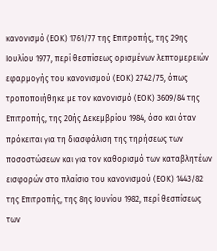κανονισμό (ΕΟΚ) 1761/77 της Επιτροπής, της 29ης Ιουλίου 1977, περί θεσπίσεως ορισμένων λεπτομερειών εφαρμογής του κανονισμού (ΕΟΚ) 2742/75, όπως τροποποιήθηκε με τον κανονισμό (ΕΟΚ) 3609/84 της Επιτροπής, της 20ής Δεκεμβρίου 1984, όσο και όταν πρόκειται για τη διασφάλιση της τηρήσεως των ποσοστώσεων και για τον καθορισμό των καταβλητέων εισφορών στο πλαίσιο του κανονισμού (ΕΟΚ) 1443/82 της Επιτροπής, της 8ης Ιουνίου 1982, περί θεσπίσεως των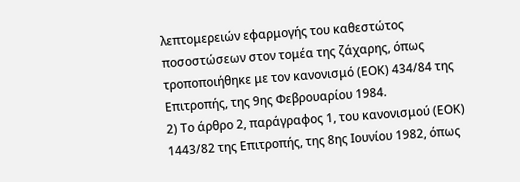λεπτομερειών εφαρμογής του καθεστώτος ποσοστώσεων στον τομέα της ζάχαρης, όπως τροποποιήθηκε με τον κανονισμό (ΕΟΚ) 434/84 της Επιτροπής, της 9ης Φεβρουαρίου 1984.
2) Το άρθρο 2, παράγραφος 1, του κανονισμού (ΕΟΚ) 1443/82 της Επιτροπής, της 8ης Ιουνίου 1982, όπως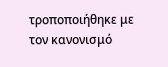τροποποιήθηκε με τον κανονισμό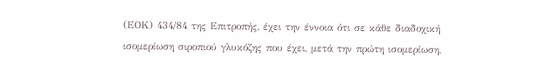(ΕΟΚ) 434/84 της Επιτροπής, έχει την έννοια ότι σε κάθε διαδοχική ισομερίωση σιροπιού γλυκόζης που έχει, μετά την πρώτη ισομερίωση,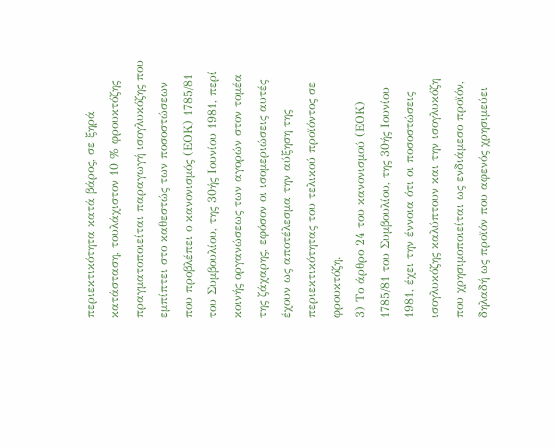περιεκτικότητα κατά βάρος, σε ξηρά κατάσταση, τουλάχιστον 10 % φρουκτόζης πραγματοποιείται παραγωγή ισογλυκόζης που εμπίπτει στο καθεστώς των ποσοστώσεων που προβλέπει ο κανονισμός (ΕΟΚ) 1785/81 του Συμβουλίου, της 30ής Ιουνίου 1981, περί κοινής οργανώσεως των αγορών στον τομέα της ζάχαρης, εφόσον οι ισομεριώσεις αυτές έχουν ως αποτέλεσμα την αύξηση της περιεκτικότητας του τελικού προϊόντος σε φρουκτόζη.
3) Το άρθρο 24 του κανονισμού (ΕΟΚ) 1785/81 του Συμβουλίου, της 30ής Ιουνίου 1981, έχει την έννοια ότι οι ποσοστώσεις ισογλυκόζης καλύπτουν και την ισογλυκόζη που χρησιμοποιείται ως ενδιάμεσο προϊόν, δηλαδή ως προϊόν που αφενός χρησιμεύει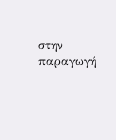στην παραγωγή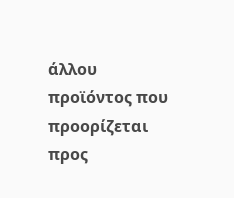άλλου προϊόντος που προορίζεται προς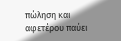πώληση και αφετέρου παύει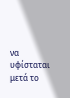να υφίσταται μετά το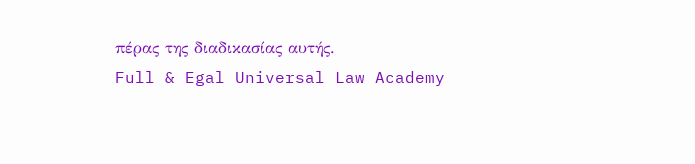πέρας της διαδικασίας αυτής.
Full & Egal Universal Law Academy